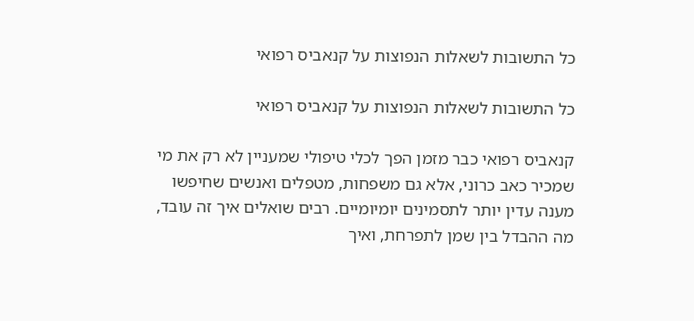כל התשובות לשאלות הנפוצות על קנאביס רפואי

כל התשובות לשאלות הנפוצות על קנאביס רפואי

קנאביס רפואי כבר מזמן הפך לכלי טיפולי שמעניין לא רק את מי שמכיר כאב כרוני, אלא גם משפחות, מטפלים ואנשים שחיפשו מענה עדין יותר לתסמינים יומיומיים. רבים שואלים איך זה עובד, מה ההבדל בין שמן לתפרחת, ואיך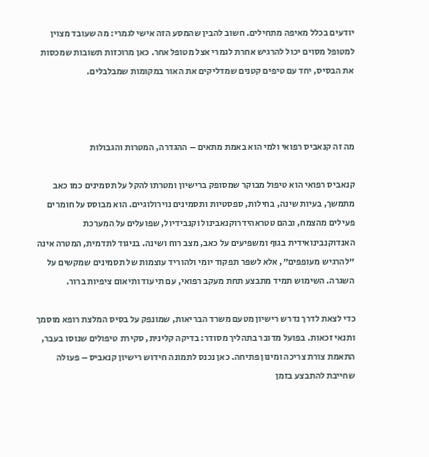יודעים בכלל מאיפה מתחילים. חשוב להבין שהמסע הזה אישי לגמרי: מה שעובד מצוין למטופל מסוים יכול להרגיש אחרת לגמרי אצל מטופל אחר. כאן מרוכזות תשובות שמכסות את הבסיס, יחד עם טיפים קטנים שמדליקים את האור במקומות שמבלבלים.



מה זה קנאביס רפואי ולמי הוא באמת מתאים – ההגדרה, המטרות והגבולות

קנאביס רפואי הוא טיפול מבוקר שמסופק ברישיון ומטרתו להקל על תסמינים כמו כאב מתמשך, בעיות שינה, בחילות, ספסטיות ותסמינים נוירולוגיים. הוא מבוסס על חומרים פעילים מהצמח, ובהם טטראהידרוקנאבינול וקנבידיול, שפועלים על המערכת האנדוקנבינואידית בגוף ומשפיעים על כאב, מצב רוח ושינה. בניגוד לתדמית, המטרה אינה "להרגיש מעופפים", אלא לשפר תפקוד יומי ולהוריד עוצמות של תסמינים שמקשים על השגרה. השימוש תמיד מתבצע תחת מעקב רפואי, עם תיעוד ותיאום ציפיות ברור.

כדי לצאת לדרך נדרש רישיון מטעם משרד הבריאות, שמונפק על בסיס המלצת רופא מוסמך ותנאי זכאות. בפועל מדובר בתהליך מסודר: בדיקה קלינית, סקירת טיפולים שנוסו בעבר, התאמת צורת צריכה ומינון פתיחה. כאן נכנס לתמונה חידוש רישיון קנאביס – פעולה שחייבת להתבצע בזמן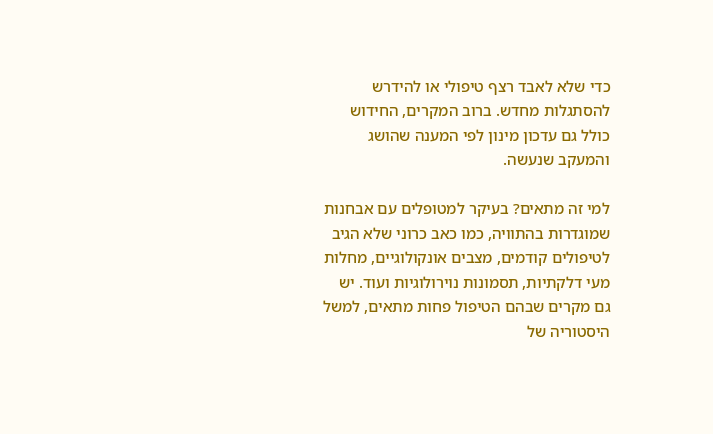כדי שלא לאבד רצף טיפולי או להידרש להסתגלות מחדש. ברוב המקרים, החידוש כולל גם עדכון מינון לפי המענה שהושג והמעקב שנעשה.

למי זה מתאים? בעיקר למטופלים עם אבחנות שמוגדרות בהתוויה, כמו כאב כרוני שלא הגיב לטיפולים קודמים, מצבים אונקולוגיים, מחלות מעי דלקתיות, תסמונות נוירולוגיות ועוד. יש גם מקרים שבהם הטיפול פחות מתאים, למשל היסטוריה של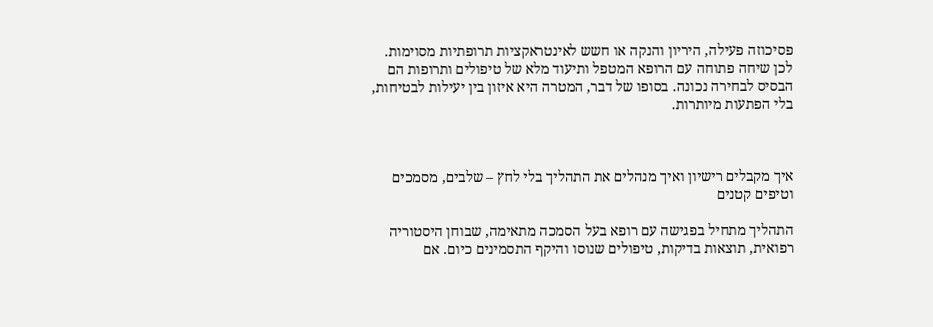פסיכוזה פעילה, היריון והנקה או חשש לאינטראקציות תרופתיות מסוימות. לכן שיחה פתוחה עם הרופא המטפל ותיעוד מלא של טיפולים ותרופות הם הבסיס לבחירה נכונה. בסופו של דבר, המטרה היא איזון בין יעילות לבטיחות, בלי הפתעות מיותרות.



איך מקבלים רישיון ואיך מנהלים את התהליך בלי לחץ – שלבים, מסמכים וטיפים קטנים

התהליך מתחיל בפגישה עם רופא בעל הסמכה מתאימה, שבוחן היסטוריה רפואית, תוצאות בדיקות, טיפולים שנוסו והיקף התסמינים כיום. אם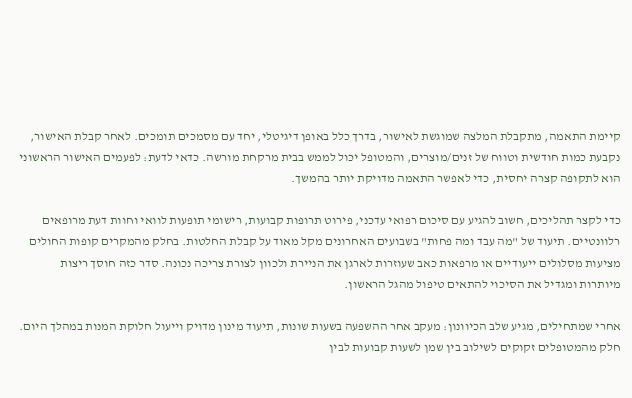קיימת התאמה, מתקבלת המלצה שמוגשת לאישור, בדרך כלל באופן דיגיטלי, יחד עם מסמכים תומכים. לאחר קבלת האישור, נקבעת כמות חודשית וטווח של זנים/מוצרים, והמטופל יכול לממש בבית מרקחת מורשה. כדאי לדעת: לפעמים האישור הראשוני הוא לתקופה קצרה יחסית, כדי לאפשר התאמה מדויקת יותר בהמשך.

כדי לקצר תהליכים, חשוב להגיע עם סיכום רפואי עדכני, פירוט תרופות קבועות, רישומי תופעות לוואי וחוות דעת מרופאים רלוונטיים. תיעוד של "מה עבד ומה פחות" בשבועים האחרונים מקל מאוד על קבלת החלטות. בחלק מהמקרים קופות החולים מציעות מסלולים ייעודיים או מרפאות כאב שעוזרות לארגן את הניירת ולכוון לצורת צריכה נכונה. סדר כזה חוסך ריצות מיותרות ומגדיל את הסיכוי להתאים טיפול מהגל הראשון.

אחרי שמתחילים, מגיע שלב הכיוונון: מעקב אחר ההשפעה בשעות שונות, תיעוד מינון מדויק וייעול חלוקת המנות במהלך היום. חלק מהמטופלים זקוקים לשילוב בין שמן לשעות קבועות לבין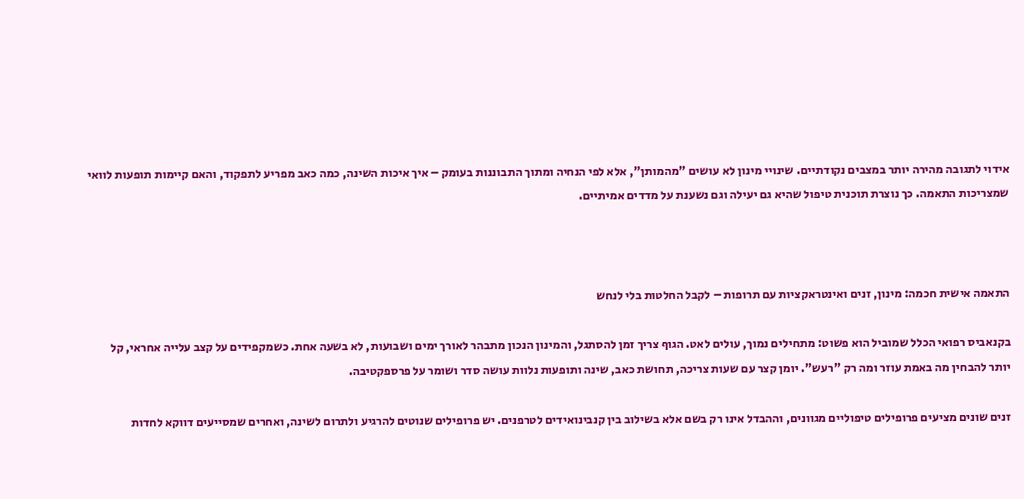אידוי לתגובה מהירה יותר במצבים נקודתיים. שינויי מינון לא עושים "מהמותן", אלא לפי הנחיה ומתוך התבוננות בעומק – איך איכות השינה, כמה כאב מפריע לתפקוד, והאם קיימות תופעות לוואי שמצריכות התאמה. כך נוצרת תוכנית טיפול שהיא גם יעילה וגם נשענת על מדדים אמיתיים.



התאמה אישית חכמה: מינון, זנים ואינטראקציות עם תרופות – לקבל החלטות בלי לנחש

בקנאביס רפואי הכלל שמוביל הוא פשוט: מתחילים נמוך, עולים לאט. הגוף צריך זמן להסתגל, והמינון הנכון מתבהר לאורך ימים ושבועות, לא בשעה אחת. כשמקפידים על קצב עלייה אחראי, קל יותר להבחין מה באמת עוזר ומה רק "רעש". יומן קצר עם שעות צריכה, תחושת כאב, שינה ותופעות נלוות עושה סדר ושומר על פרספקטיבה.

זנים שונים מציעים פרופילים טיפוליים מגוונים, וההבדל אינו רק בשם אלא בשילוב בין קנבינואידים לטרפנים. יש פרופילים שנוטים להרגיע ולתרום לשינה, ואחרים שמסייעים דווקא לחדות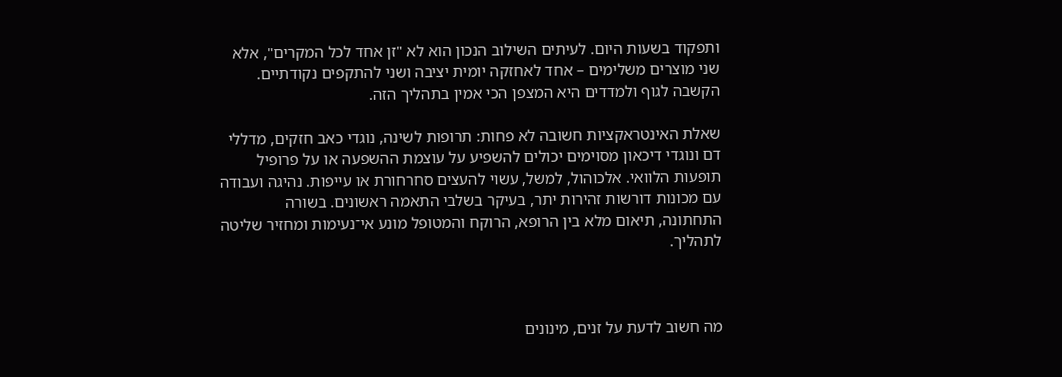ותפקוד בשעות היום. לעיתים השילוב הנכון הוא לא "זן אחד לכל המקרים", אלא שני מוצרים משלימים – אחד לאחזקה יומית יציבה ושני להתקפים נקודתיים. הקשבה לגוף ולמדדים היא המצפן הכי אמין בתהליך הזה.

שאלת האינטראקציות חשובה לא פחות: תרופות לשינה, נוגדי כאב חזקים, מדללי דם ונוגדי דיכאון מסוימים יכולים להשפיע על עוצמת ההשפעה או על פרופיל תופעות הלוואי. אלכוהול, למשל, עשוי להעצים סחרחורת או עייפות. נהיגה ועבודה עם מכונות דורשות זהירות יתר, בעיקר בשלבי התאמה ראשונים. בשורה התחתונה, תיאום מלא בין הרופא, הרוקח והמטופל מונע אי־נעימות ומחזיר שליטה לתהליך.



מה חשוב לדעת על זנים, מינונים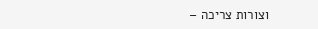וצורות צריכה –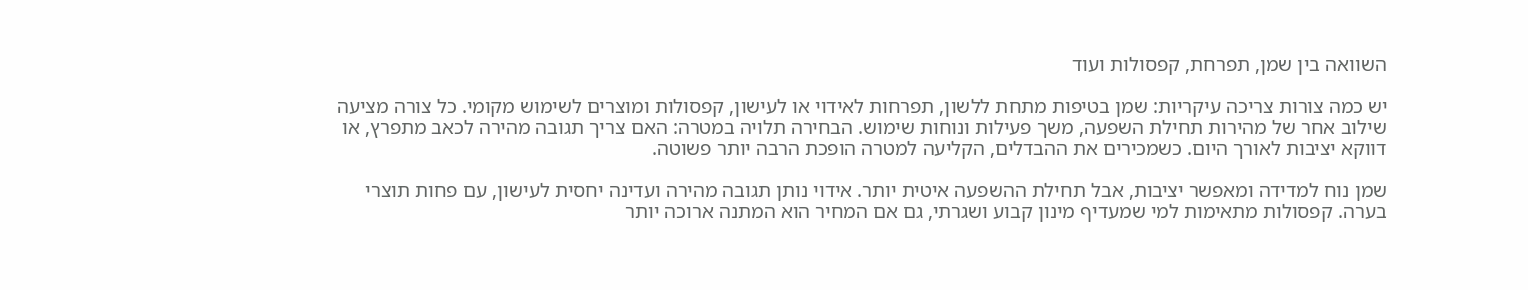השוואה בין שמן, תפרחת, קפסולות ועוד

יש כמה צורות צריכה עיקריות: שמן בטיפות מתחת ללשון, תפרחות לאידוי או לעישון, קפסולות ומוצרים לשימוש מקומי. כל צורה מציעה שילוב אחר של מהירות תחילת השפעה, משך פעילות ונוחות שימוש. הבחירה תלויה במטרה: האם צריך תגובה מהירה לכאב מתפרץ, או דווקא יציבות לאורך היום. כשמכירים את ההבדלים, הקליעה למטרה הופכת הרבה יותר פשוטה.

שמן נוח למדידה ומאפשר יציבות, אבל תחילת ההשפעה איטית יותר. אידוי נותן תגובה מהירה ועדינה יחסית לעישון, עם פחות תוצרי בערה. קפסולות מתאימות למי שמעדיף מינון קבוע ושגרתי, גם אם המחיר הוא המתנה ארוכה יותר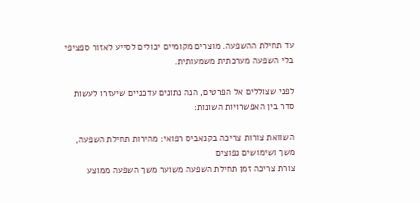עד תחילת ההשפעה. מוצרים מקומיים יכולים לסייע לאזור ספציפי בלי השפעה מערכתית משמעותית.

לפני שצוללים אל הפרטים, הנה נתונים עדכניים שיעזרו לעשות סדר בין האפשרויות השונות:

השוואת צורות צריכה בקנאביס רפואי: מהירות תחילת השפעה, משך ושימושים נפוצים
צורת צריכה זמן תחילת השפעה משוער משך השפעה ממוצע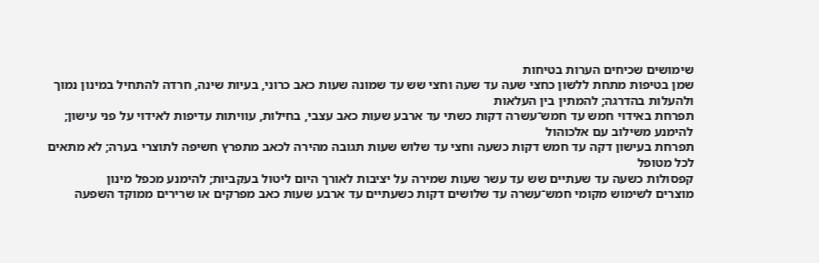שימושים שכיחים הערות בטיחות
שמן בטיפות מתחת ללשון כחצי שעה עד שעה וחצי שש עד שמונה שעות כאב כרוני, בעיות שינה, חרדה להתחיל במינון נמוך ולהעלות בהדרגה; להמתין בין העלאות
תפרחת באידוי חמש עד חמש־עשרה דקות כשתי עד ארבע שעות כאב עצבי, בחילות, עוויתות עדיפות לאידוי על פני עישון; להימנע משילוב עם אלכוהול
תפרחת בעישון דקה עד חמש דקות כשעה וחצי עד שלוש שעות תגובה מהירה לכאב מתפרץ חשיפה לתוצרי בערה; לא מתאים לכל מטופל
קפסולות כשעה עד שעתיים שש עד עשר שעות שמירה על יציבות לאורך היום ליטול בעקביות; להימנע מכפל מינון
מוצרים לשימוש מקומי חמש־עשרה עד שלושים דקות כשעתיים עד ארבע שעות כאב מפרקים או שרירים ממוקד השפעה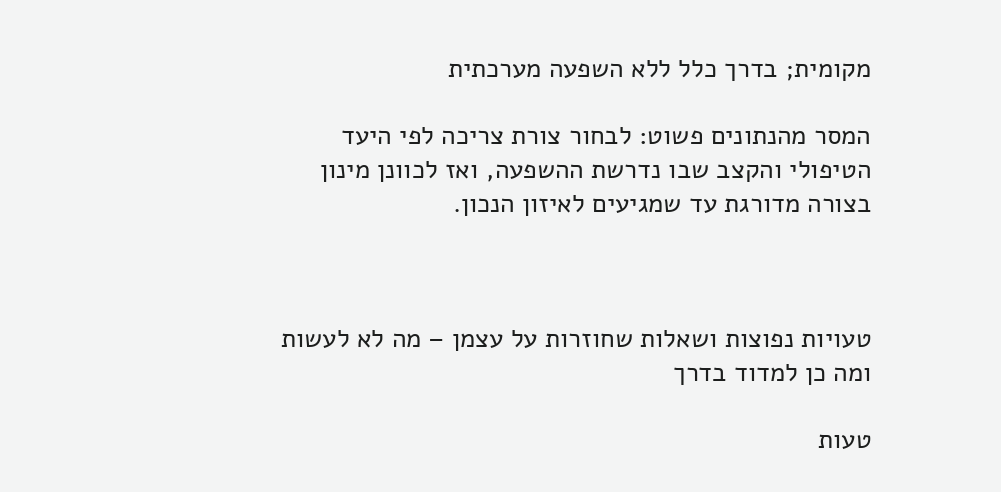מקומית; בדרך כלל ללא השפעה מערכתית

המסר מהנתונים פשוט: לבחור צורת צריכה לפי היעד הטיפולי והקצב שבו נדרשת ההשפעה, ואז לכוונן מינון בצורה מדורגת עד שמגיעים לאיזון הנכון.



טעויות נפוצות ושאלות שחוזרות על עצמן – מה לא לעשות ומה כן למדוד בדרך

טעות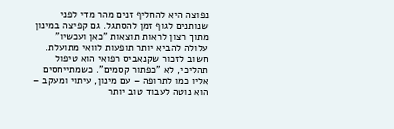נפוצה היא להחליף זנים מהר מדי לפני שנותנים לגוף זמן להסתגל. גם קפיצה במינון מתוך רצון לראות תוצאות "כאן ועכשיו" עלולה להביא יותר תופעות לוואי מתועלת. חשוב לזכור שקנאביס רפואי הוא טיפול תהליכי, לא "כפתור קסמים". כשמתייחסים אליו כמו לתרופה – עם מינון, עיתוי ומעקב – הוא נוטה לעבוד טוב יותר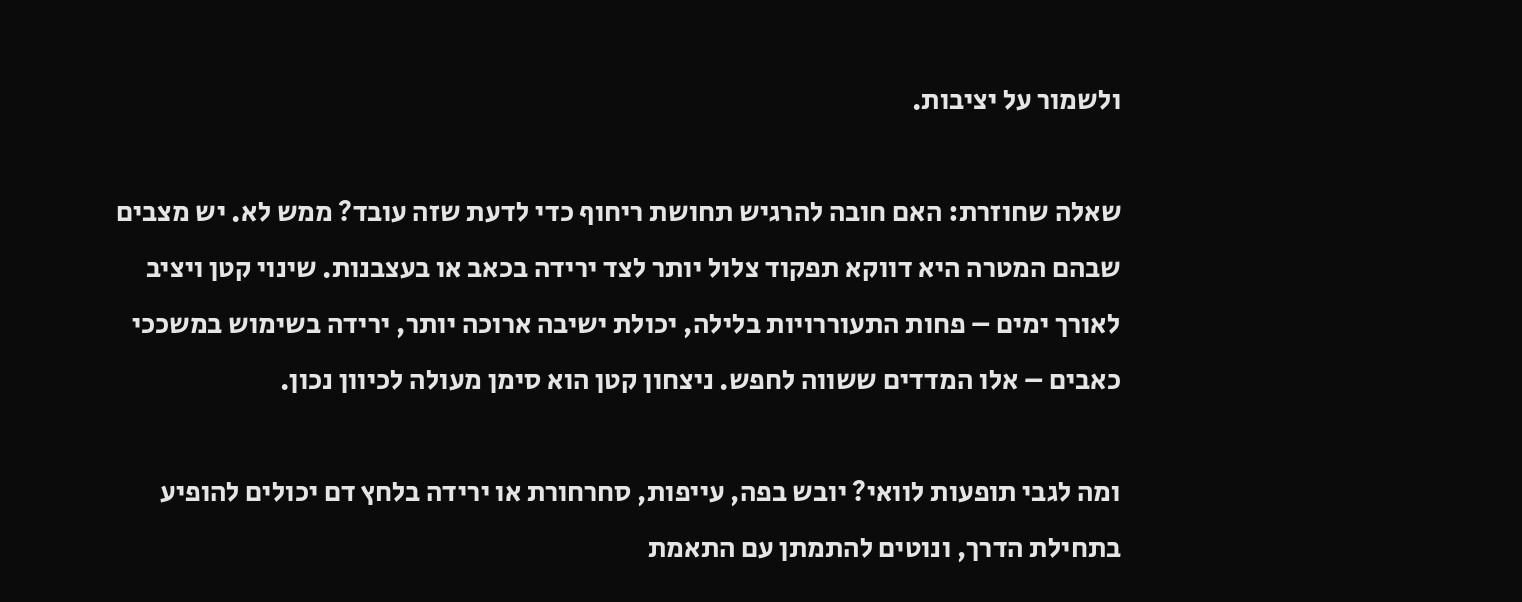ולשמור על יציבות.

שאלה שחוזרת: האם חובה להרגיש תחושת ריחוף כדי לדעת שזה עובד? ממש לא. יש מצבים שבהם המטרה היא דווקא תפקוד צלול יותר לצד ירידה בכאב או בעצבנות. שינוי קטן ויציב לאורך ימים – פחות התעוררויות בלילה, יכולת ישיבה ארוכה יותר, ירידה בשימוש במשככי כאבים – אלו המדדים ששווה לחפש. ניצחון קטן הוא סימן מעולה לכיוון נכון.

ומה לגבי תופעות לוואי? יובש בפה, עייפות, סחרחורת או ירידה בלחץ דם יכולים להופיע בתחילת הדרך, ונוטים להתמתן עם התאמת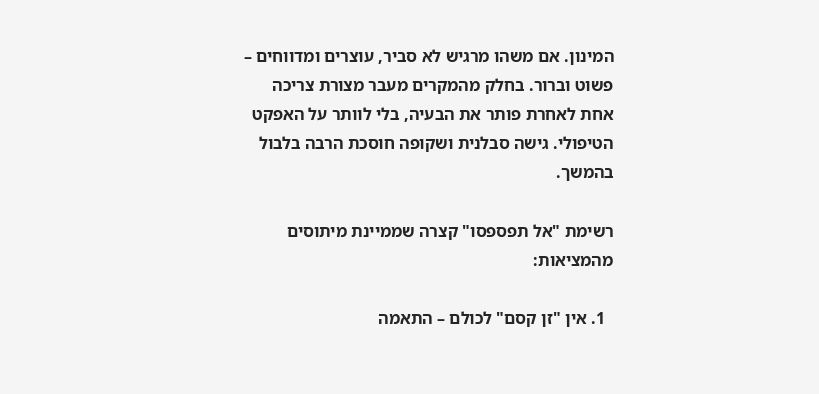המינון. אם משהו מרגיש לא סביר, עוצרים ומדווחים – פשוט וברור. בחלק מהמקרים מעבר מצורת צריכה אחת לאחרת פותר את הבעיה, בלי לוותר על האפקט הטיפולי. גישה סבלנית ושקופה חוסכת הרבה בלבול בהמשך.

רשימת "אל תפספסו" קצרה שממיינת מיתוסים מהמציאות:

  1. אין "זן קסם" לכולם – התאמה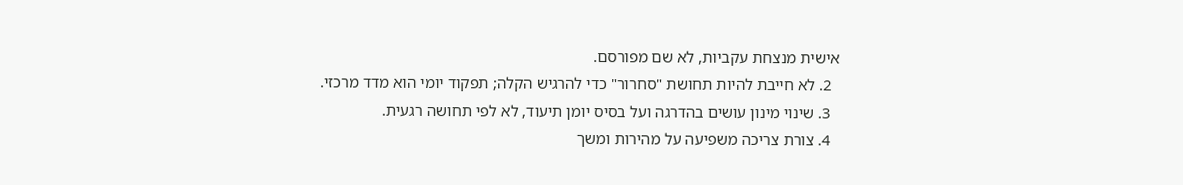אישית מנצחת עקביות, לא שם מפורסם.
  2. לא חייבת להיות תחושת "סחרור" כדי להרגיש הקלה; תפקוד יומי הוא מדד מרכזי.
  3. שינוי מינון עושים בהדרגה ועל בסיס יומן תיעוד, לא לפי תחושה רגעית.
  4. צורת צריכה משפיעה על מהירות ומשך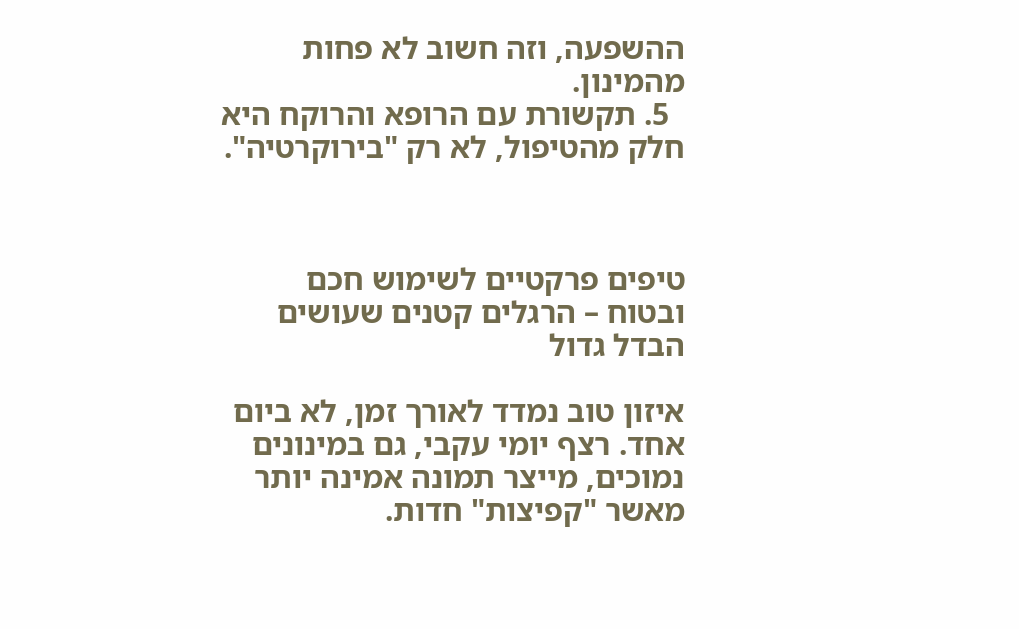ההשפעה, וזה חשוב לא פחות מהמינון.
  5. תקשורת עם הרופא והרוקח היא חלק מהטיפול, לא רק "בירוקרטיה".



טיפים פרקטיים לשימוש חכם ובטוח – הרגלים קטנים שעושים הבדל גדול

איזון טוב נמדד לאורך זמן, לא ביום אחד. רצף יומי עקבי, גם במינונים נמוכים, מייצר תמונה אמינה יותר מאשר "קפיצות" חדות.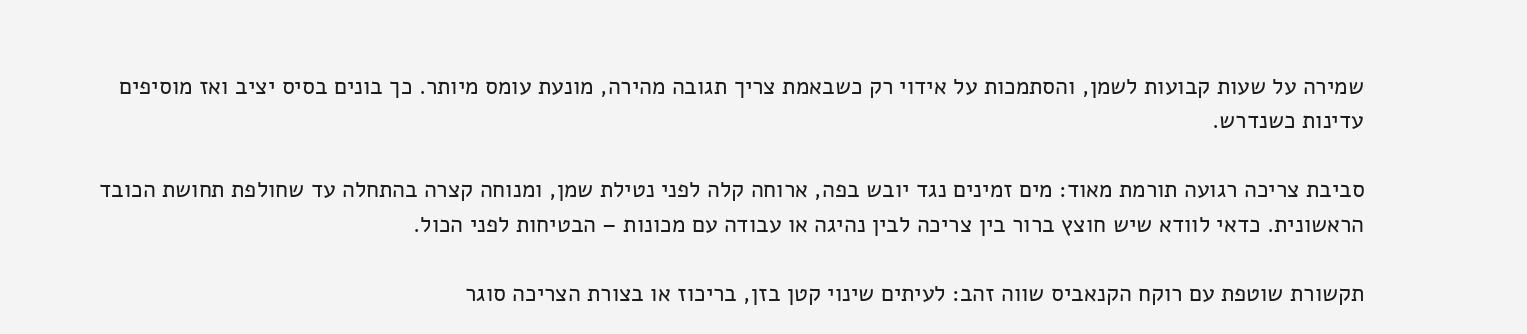שמירה על שעות קבועות לשמן, והסתמכות על אידוי רק כשבאמת צריך תגובה מהירה, מונעת עומס מיותר. כך בונים בסיס יציב ואז מוסיפים עדינות כשנדרש.

סביבת צריכה רגועה תורמת מאוד: מים זמינים נגד יובש בפה, ארוחה קלה לפני נטילת שמן, ומנוחה קצרה בהתחלה עד שחולפת תחושת הכובד הראשונית. כדאי לוודא שיש חוצץ ברור בין צריכה לבין נהיגה או עבודה עם מכונות – הבטיחות לפני הכול.

תקשורת שוטפת עם רוקח הקנאביס שווה זהב: לעיתים שינוי קטן בזן, בריכוז או בצורת הצריכה סוגר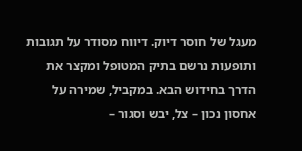מעגל של חוסר דיוק. דיווח מסודר על תגובות ותופעות נרשם בתיק המטופל ומקצר את הדרך בחידוש הבא. במקביל, שמירה על אחסון נכון – צל, יבש וסגור –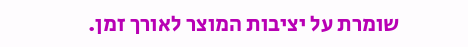שומרת על יציבות המוצר לאורך זמן.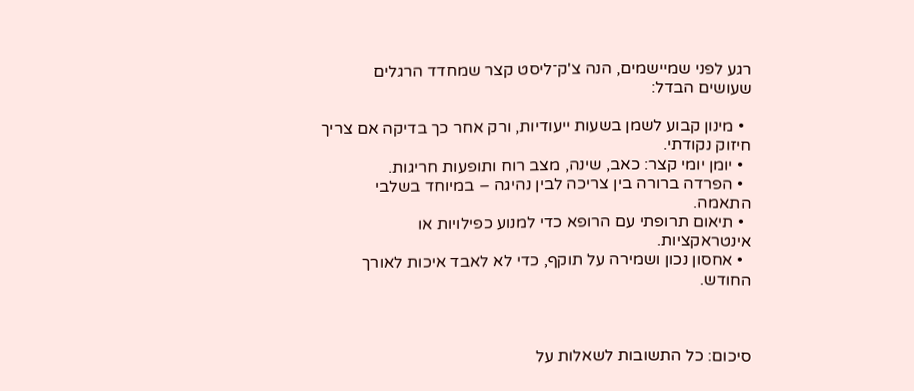רגע לפני שמיישמים, הנה צ'ק־ליסט קצר שמחדד הרגלים שעושים הבדל:

  • מינון קבוע לשמן בשעות ייעודיות, ורק אחר כך בדיקה אם צריך חיזוק נקודתי.
  • יומן יומי קצר: כאב, שינה, מצב רוח ותופעות חריגות.
  • הפרדה ברורה בין צריכה לבין נהיגה – במיוחד בשלבי התאמה.
  • תיאום תרופתי עם הרופא כדי למנוע כפילויות או אינטראקציות.
  • אחסון נכון ושמירה על תוקף, כדי לא לאבד איכות לאורך החודש.



סיכום: כל התשובות לשאלות על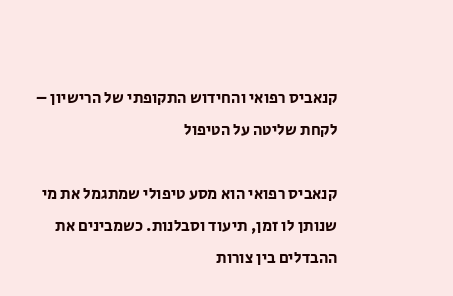קנאביס רפואי והחידוש התקופתי של הרישיון – לקחת שליטה על הטיפול

קנאביס רפואי הוא מסע טיפולי שמתגמל את מי שנותן לו זמן, תיעוד וסבלנות. כשמבינים את ההבדלים בין צורות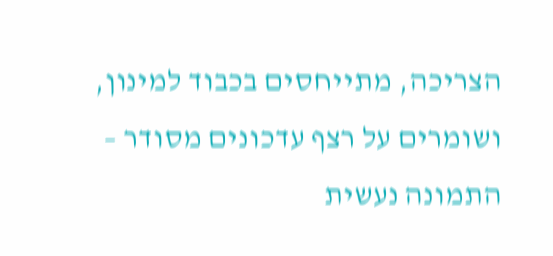הצריכה, מתייחסים בכבוד למינון, ושומרים על רצף עדכונים מסודר – התמונה נעשית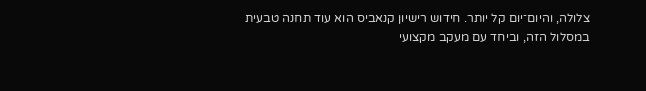צלולה, והיום־יום קל יותר. חידוש רישיון קנאביס הוא עוד תחנה טבעית במסלול הזה, וביחד עם מעקב מקצועי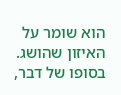הוא שומר על האיזון שהושג. בסופו של דבר,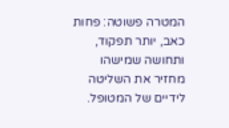המטרה פשוטה: פחות כאב, יותר תפקוד, ותחושה שמישהו מחזיר את השליטה לידיים של המטופל.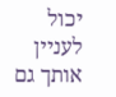יכול לעניין אותך גם